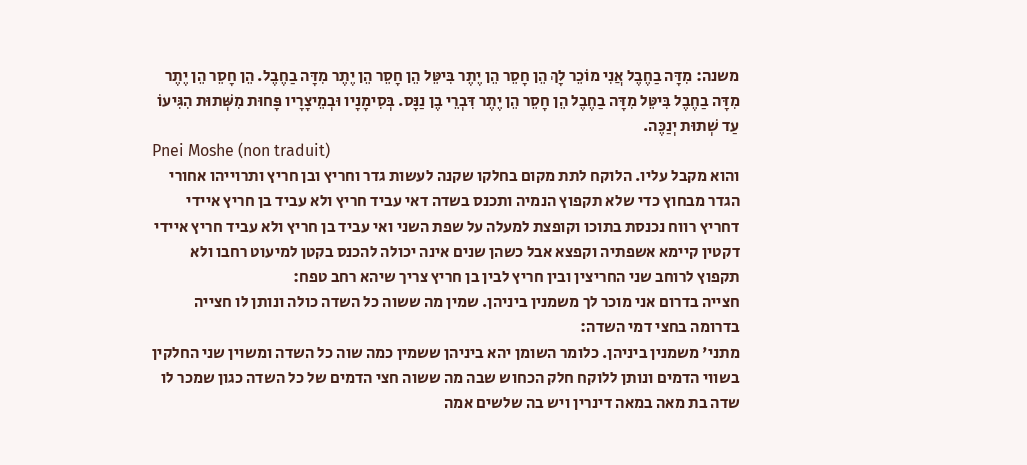משנה: מִדָּה בַחֶבֶל אֲנִי מוֹכֵר לָךְ הֵן חָסֵר הֵן יֶתֶר בִּיטֵּל הֵן חָסֵר הֵן יֶתֶר מִדָּה בַחֶבֶל. הֵן חָסֵר הֵן יֶתֶר מִדָּה בַחֶבֶל בִּיטֵּל מִדָּה בַחֶבֶל הֵן חָסֵר הֵן יֶתֶר דִּבְרֵי בֶן נַנָּס. בְּסִימָנָיו וּבְמֵיצָרָיו פָּחוּת מִשְּׁתוּת הִגִּיעוֹ עַד שְׁתוּת יְנַכֶּה.
Pnei Moshe (non traduit)
והוא מקבל עליו. הלוקח לתת מקום בחלקו שקנה לעשות גדר וחריץ ובן חריץ ותרוייהו אחורי הגדר מבחוץ כדי שלא תקפוץ הנמיה ותכנס בשדה דאי עביד חריץ ולא עביד בן חריץ איידי דחריץ רווח נכנסת בתוכו וקופצת למעלה על שפת השני ואי עביד בן חריץ ולא עביד חריץ איידי דקטין קיימא אשפתיה וקפצא אבל כשהן שנים אינה יכולה להכנס בקטן למיעוט רחבו ולא תקפוץ לרוחב שני החריצין ובין חריץ לבין בן חריץ צריך שיהא רחב טפח:
חצייה בדרום אני מוכר לך משמנין ביניהן. שמין מה ששוה כל השדה כולה ונותן לו חצייה בדרומה בחצי דמי השדה:
מתני' משמנין ביניהן. כלומר השומן יהא ביניהן ששמין כמה שוה כל השדה ומשוין שני החלקין בשווי הדמים ונותן ללוקח חלק הכחוש שבה מה ששוה חצי הדמים של כל השדה כגון שמכר לו שדה בת מאה במאה דינרין ויש בה שלשים אמה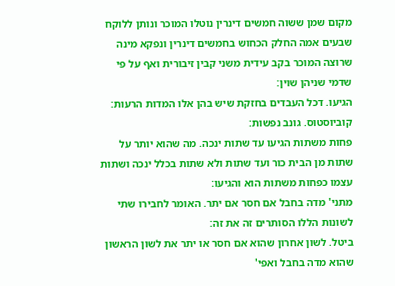מקום שמן ששוה חמשים דינרין נוטלו המוכר ונותן ללוקח שבעים אמה החלק הכחוש בחמשים דינרין ונפקא מינה שרוצה המוכר בקב עידית משני קבין זיבורית ואף על פי שדמי שניהן שוין:
הגיעו. דכל העבדים בחזקת שיש בהן אלו המדות הרעות:
קוביוסטוס. גונב נפשות:
פחות משתות הגיעו עד שתות ינכה. מה שהוא יותר על שתות מן הבית כור ועד שתות ולא שתות בכלל ינכה ושתות עצמו כפחות משתות הוא והגיעו:
מתני' מדה בחבל אם חסר אם יתר. האומר לחבירו שתי לשונות הללו הסותרים זה את זה:
ביטל. לשון אחרון שהוא אם חסר או יתר את לשון הראשון שהוא מדה בחבל ואפי'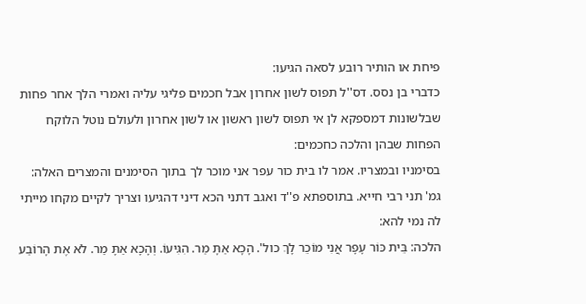פיחת או הותיר רובע לסאה הגיעו:
כדברי בן נסס. דס''ל תפוס לשון אחרון אבל חכמים פליגי עליה ואמרי הלך אחר פחות שבלשונות דמספקא לן אי תפוס לשון ראשון או לשון אחרון ולעולם נוטל הלוקח הפחות שבהן והלכה כחכמים:
בסימניו ובמצריו. אמר לו בית כור עפר אני מוכר לך בתוך הסימנים והמצרים האלה:
גמ' תני רבי חייא. בתוספתא פ''ד ואגב דתני הכא דיני דהגיעו וצריך לקיים מקחו מייתי לה נמי להא:
הלכה: בֵּית כּוֹר עָפָר אֲנִי מוֹכֵר לָךְ כול'. הָכָא אַתָּ מַר. הִגִּיעוֹ. וְהָכָא אַתָּ מַר. לֹא אֶת הָרוֹבַע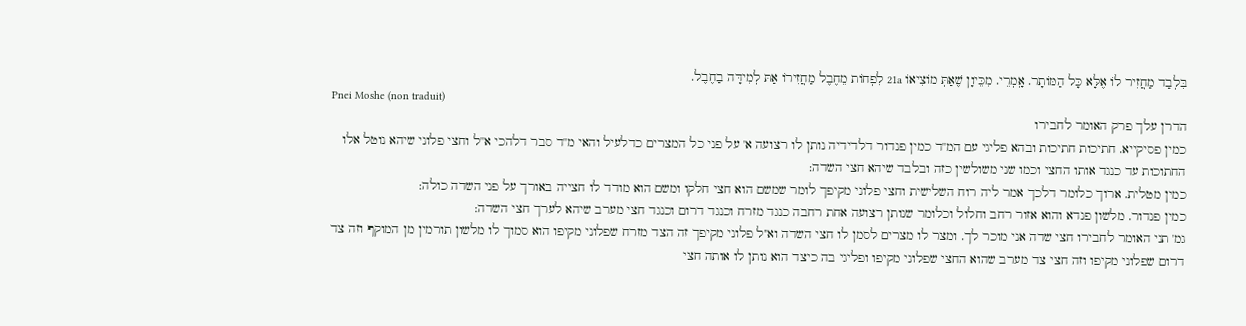בִּלְבַד מַחֲזִיר לוֹ אֶלָּא כָּל הַמּוֹתָר. אָֽמְרֵי. מִכֵּיוָן שֶׁאַתְּ מוֹצִיאוֹ 21a לִפְחוֹת מֵחֶבֶל מַחֲזִירוֹ אַתּ לְמִידָּה בַחֶבֶל.
Pnei Moshe (non traduit)
הדרן עלך פרק האומר לחבירו
כמין פסיקייא. חתיכות חתיכות ובהא פליגי עם המ''ד כמין פנדור דלדידיה נותן לו רצועה א' על פני כל המצרים כדלעיל והאי מ''ד סבר דלהכי א''ל וחצי פלוני שיהא נוטל אלו החתוכות עד כנגד אותו החצי וכמו שני משולשין כזה ובלבד שיהא חצי השדה:
כמין מטלית. ארוך כלומר דלכך אמר ליה רוח השלישית וחצי פלוני מקיפך לומר שמשם הוא חצי חלקו ומשם הוא מודד לו חצייה באורך על פני השדה כולה:
כמין פנדור. מלשון פנדא והוא אזור רחב וחלול וכלומר שנותן רצועה אחת רחבה כנגד מזרח וכנגד דרום וכנגד חצי מערב שיהא לערך חצי השדה:
גמ' תני האומר לחבירו חצי שדה אני מוכר לך. ומצר לו מצרים לסמן לו חצי השדה וא''ל פלוני מקיפך זה הצד מזרח שפלוני מקיפו הוא סמוך לו מלשון תורמין מן המוקף וזה צד דרום שפלוני מקיפו וזה חצי צד מערב שהוא החצי שפלוני מקיפו ופליגי בה כיצד הוא נותן לו אותה חצי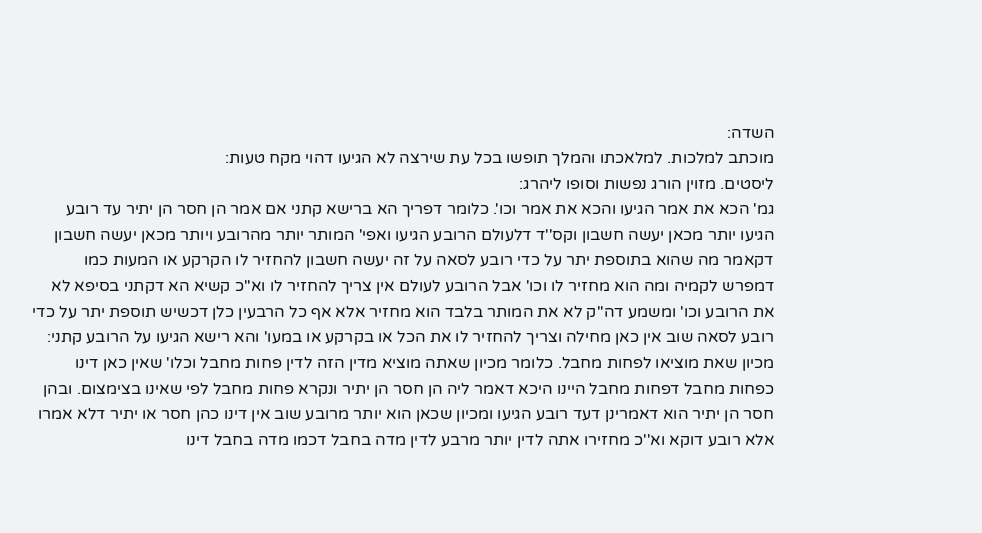השדה:
מוכתב למלכות. למלאכתו והמלך תופשו בכל עת שירצה לא הגיעו דהוי מקח טעות:
ליסטים. מזוין הורג נפשות וסופו ליהרג:
גמ' הכא את אמר הגיעו והכא את אמר וכו'. כלומר דפריך הא ברישא קתני אם אמר הן חסר הן יתיר עד רובע הגיעו יותר מכאן יעשה חשבון וקס''ד דלעולם הרובע הגיעו ואפי' המותר יותר מהרובע ויותר מכאן יעשה חשבון דקאמר מה שהוא בתוספת יתר על כדי רובע לסאה על זה יעשה חשבון להחזיר לו הקרקע או המעות כמו דמפרש לקמיה ומה הוא מחזיר לו וכו' אבל הרובע לעולם אין צריך להחזיר לו וא''כ קשיא הא דקתני בסיפא לא את הרובע וכו' ומשמע דה''ק לא את המותר בלבד הוא מחזיר אלא אף כל הרבעין כלן דכשיש תוספת יתר על כדי רובע לסאה שוב אין כאן מחילה וצריך להחזיר לו את הכל או בקרקע או במעו' והא רישא הגיעו על הרובע קתני:
מכיון שאת מוציאו לפחות מחבל. כלומר מכיון שאתה מוציא מדין הזה לדין פחות מחבל וכלו' שאין כאן דינו כפחות מחבל דפחות מחבל היינו היכא דאמר ליה הן חסר הן יתיר ונקרא פחות מחבל לפי שאינו בצימצום. ובהן חסר הן יתיר הוא דאמרינן דעד רובע הגיעו ומכיון שכאן הוא יותר מרובע שוב אין דינו כהן חסר או יתיר דלא אמרו אלא רובע דוקא וא''כ מחזירו אתה לדין יותר מרבע לדין מדה בחבל דכמו מדה בחבל דינו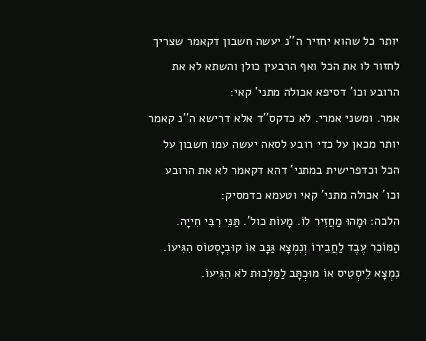יותר כל שהוא יחזיר ה''נ יעשה חשבון דקאמר שצריך לחזור לו את הכל ואף הרבעין כולן והשתא לא את הרובע וכו' דסיפא אכולה מתני' קאי:
אמר. ומשני אמרי. לא כדקס''ד אלא דרישא ה''נ קאמר יותר מכאן על כדי רובע לסאה יעשה עמו חשבון על הכל וכדפרישית במתני' דהא דקאמר לא את הרובע וכו' אכולה מתני' קאי וטעמא כדמסיק:
הלכה: וּמָהוּ מַחֲזִיר לוֹ. מָעוֹת כול'. תַּנֵּי רִבִּי חִייָה. הַמּוֹכֵר עֶבֶד לַחֲבֵירוֹ וְנִמְצָא גַּנָּב אוֹ קוּבְיָסְטוֹס הִגִּיעוֹ. נִמְצָא לֵיסְטֵיס אוֹ מוּכְתָּב לַמַּלְכוּת לֹא הִגִּיעוֹ.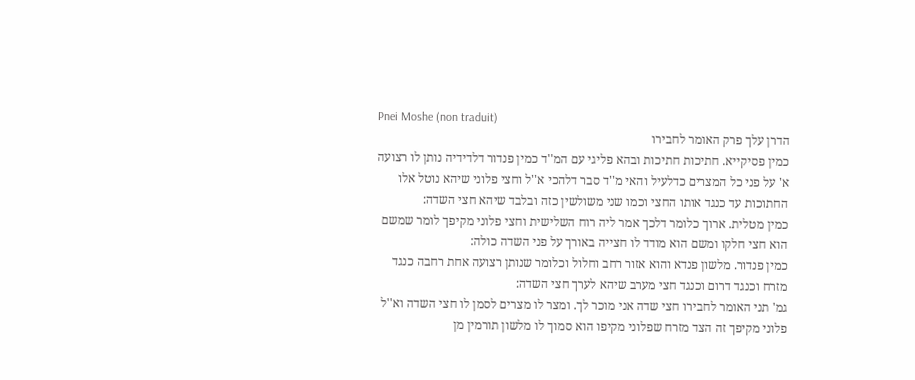Pnei Moshe (non traduit)
הדרן עלך פרק האומר לחבירו
כמין פסיקייא. חתיכות חתיכות ובהא פליגי עם המ''ד כמין פנדור דלדידיה נותן לו רצועה א' על פני כל המצרים כדלעיל והאי מ''ד סבר דלהכי א''ל וחצי פלוני שיהא נוטל אלו החתוכות עד כנגד אותו החצי וכמו שני משולשין כזה ובלבד שיהא חצי השדה:
כמין מטלית. ארוך כלומר דלכך אמר ליה רוח השלישית וחצי פלוני מקיפך לומר שמשם הוא חצי חלקו ומשם הוא מודד לו חצייה באורך על פני השדה כולה:
כמין פנדור. מלשון פנדא והוא אזור רחב וחלול וכלומר שנותן רצועה אחת רחבה כנגד מזרח וכנגד דרום וכנגד חצי מערב שיהא לערך חצי השדה:
גמ' תני האומר לחבירו חצי שדה אני מוכר לך. ומצר לו מצרים לסמן לו חצי השדה וא''ל פלוני מקיפך זה הצד מזרח שפלוני מקיפו הוא סמוך לו מלשון תורמין מן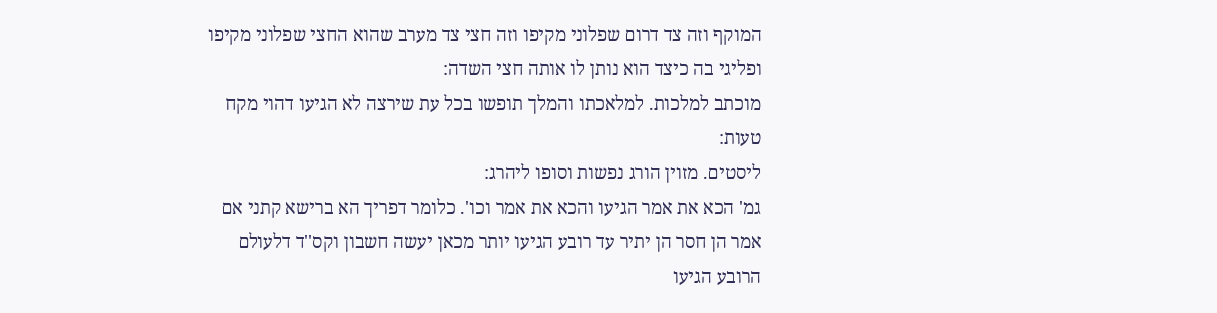המוקף וזה צד דרום שפלוני מקיפו וזה חצי צד מערב שהוא החצי שפלוני מקיפו ופליגי בה כיצד הוא נותן לו אותה חצי השדה:
מוכתב למלכות. למלאכתו והמלך תופשו בכל עת שירצה לא הגיעו דהוי מקח טעות:
ליסטים. מזוין הורג נפשות וסופו ליהרג:
גמ' הכא את אמר הגיעו והכא את אמר וכו'. כלומר דפריך הא ברישא קתני אם אמר הן חסר הן יתיר עד רובע הגיעו יותר מכאן יעשה חשבון וקס''ד דלעולם הרובע הגיעו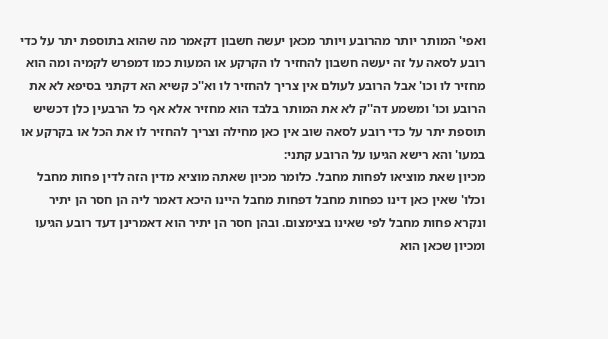ואפי' המותר יותר מהרובע ויותר מכאן יעשה חשבון דקאמר מה שהוא בתוספת יתר על כדי רובע לסאה על זה יעשה חשבון להחזיר לו הקרקע או המעות כמו דמפרש לקמיה ומה הוא מחזיר לו וכו' אבל הרובע לעולם אין צריך להחזיר לו וא''כ קשיא הא דקתני בסיפא לא את הרובע וכו' ומשמע דה''ק לא את המותר בלבד הוא מחזיר אלא אף כל הרבעין כלן דכשיש תוספת יתר על כדי רובע לסאה שוב אין כאן מחילה וצריך להחזיר לו את הכל או בקרקע או במעו' והא רישא הגיעו על הרובע קתני:
מכיון שאת מוציאו לפחות מחבל. כלומר מכיון שאתה מוציא מדין הזה לדין פחות מחבל וכלו' שאין כאן דינו כפחות מחבל דפחות מחבל היינו היכא דאמר ליה הן חסר הן יתיר ונקרא פחות מחבל לפי שאינו בצימצום. ובהן חסר הן יתיר הוא דאמרינן דעד רובע הגיעו ומכיון שכאן הוא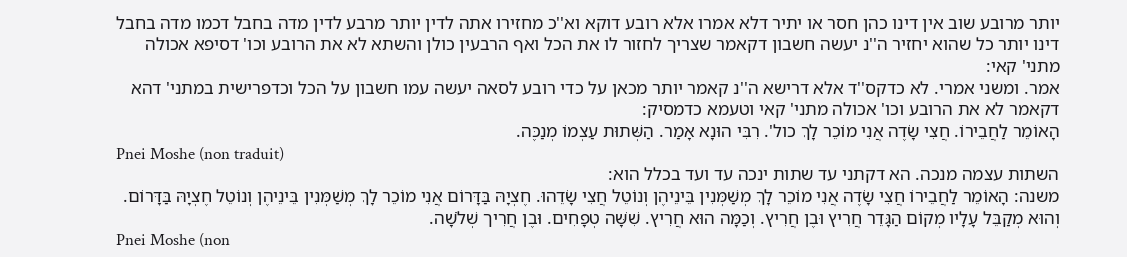יותר מרובע שוב אין דינו כהן חסר או יתיר דלא אמרו אלא רובע דוקא וא''כ מחזירו אתה לדין יותר מרבע לדין מדה בחבל דכמו מדה בחבל דינו יותר כל שהוא יחזיר ה''נ יעשה חשבון דקאמר שצריך לחזור לו את הכל ואף הרבעין כולן והשתא לא את הרובע וכו' דסיפא אכולה מתני' קאי:
אמר. ומשני אמרי. לא כדקס''ד אלא דרישא ה''נ קאמר יותר מכאן על כדי רובע לסאה יעשה עמו חשבון על הכל וכדפרישית במתני' דהא דקאמר לא את הרובע וכו' אכולה מתני' קאי וטעמא כדמסיק:
הָאוֹמֵר לַחֲבֵירוֹ. חֲצִי שָׂדֶה אֲנִי מוֹכֵר לָךְ כול'. רִבִּי הוּנָא אָמַר. הַשְּׁתוּת עַצְמוֹ מְנַכֶּה.
Pnei Moshe (non traduit)
השתות עצמה מנכה. הא דקתני עד שתות ינכה עד ועד בכלל הוא:
משנה: הָאוֹמֵר לַחֲבֵירוֹ חֲצִי שָׂדֶה אֲנִי מוֹכֵר לָךְ מְשַׁמְּנִין בֵּינֵיהֶן וְנוֹטֵל חֲצִי שָׂדֵהוּ. חֶצְיָהּ בַּדָּרוֹם אֲנִי מוֹכֵר לָךְ מְשַׁמְּנִין בֵּינֵיהֶן וְנוֹטֵל חֶצְיָהּ בַּדָּרוֹם. וְהוּא מְקַבֵּל עָלָיו מְקוֹם הַגָּדֵר חֲרִיץ וּבֶן חֲרִיץ. וְכַמָּה הוּא חֲרִיץ. שִׁשָּׁה טְפָחִים. וּבֶן חֲרִיך שְׁלֹשָׁה.
Pnei Moshe (non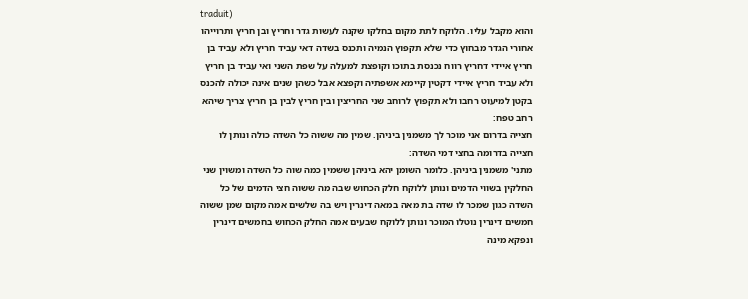traduit)
והוא מקבל עליו. הלוקח לתת מקום בחלקו שקנה לעשות גדר וחריץ ובן חריץ ותרוייהו אחורי הגדר מבחוץ כדי שלא תקפוץ הנמיה ותכנס בשדה דאי עביד חריץ ולא עביד בן חריץ איידי דחריץ רווח נכנסת בתוכו וקופצת למעלה על שפת השני ואי עביד בן חריץ ולא עביד חריץ איידי דקטין קיימא אשפתיה וקפצא אבל כשהן שנים אינה יכולה להכנס בקטן למיעוט רחבו ולא תקפוץ לרוחב שני החריצין ובין חריץ לבין בן חריץ צריך שיהא רחב טפח:
חצייה בדרום אני מוכר לך משמנין ביניהן. שמין מה ששוה כל השדה כולה ונותן לו חצייה בדרומה בחצי דמי השדה:
מתני' משמנין ביניהן. כלומר השומן יהא ביניהן ששמין כמה שוה כל השדה ומשוין שני החלקין בשווי הדמים ונותן ללוקח חלק הכחוש שבה מה ששוה חצי הדמים של כל השדה כגון שמכר לו שדה בת מאה במאה דינרין ויש בה שלשים אמה מקום שמן ששוה חמשים דינרין נוטלו המוכר ונותן ללוקח שבעים אמה החלק הכחוש בחמשים דינרין ונפקא מינה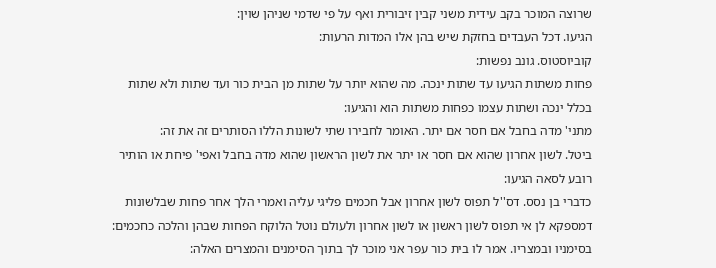שרוצה המוכר בקב עידית משני קבין זיבורית ואף על פי שדמי שניהן שוין:
הגיעו. דכל העבדים בחזקת שיש בהן אלו המדות הרעות:
קוביוסטוס. גונב נפשות:
פחות משתות הגיעו עד שתות ינכה. מה שהוא יותר על שתות מן הבית כור ועד שתות ולא שתות בכלל ינכה ושתות עצמו כפחות משתות הוא והגיעו:
מתני' מדה בחבל אם חסר אם יתר. האומר לחבירו שתי לשונות הללו הסותרים זה את זה:
ביטל. לשון אחרון שהוא אם חסר או יתר את לשון הראשון שהוא מדה בחבל ואפי' פיחת או הותיר רובע לסאה הגיעו:
כדברי בן נסס. דס''ל תפוס לשון אחרון אבל חכמים פליגי עליה ואמרי הלך אחר פחות שבלשונות דמספקא לן אי תפוס לשון ראשון או לשון אחרון ולעולם נוטל הלוקח הפחות שבהן והלכה כחכמים:
בסימניו ובמצריו. אמר לו בית כור עפר אני מוכר לך בתוך הסימנים והמצרים האלה: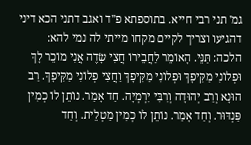גמ' תני רבי חייא. בתוספתא פ''ד ואגב דתני הכא דיני דהגיעו וצריך לקיים מקחו מייתי לה נמי להא:
הלכה: תַּנֵּי. הָאוֹמֵר לַחֲבֵירוֹ חֲצִי שָׂדֶה אֲנִי מוֹכֵר לָךְ וּפְלוֹנִי מַקִּיפָךְ וּפְלוֹנִי מַקִּיפָךְ וַחֲצִי פְלוֹנִי מַקִּיפָךְ. רַב הוּנָא וְרַב יְהוּדָה וְרִבִּי יִרְמְיָה. חַד אָמַר. נוֹתֵן לוֹ כְמִין פַּנְדּוּר. וְחַד אָמַר. נוֹתֵן לוֹ כְמִין מַטְלֵית. וְחַד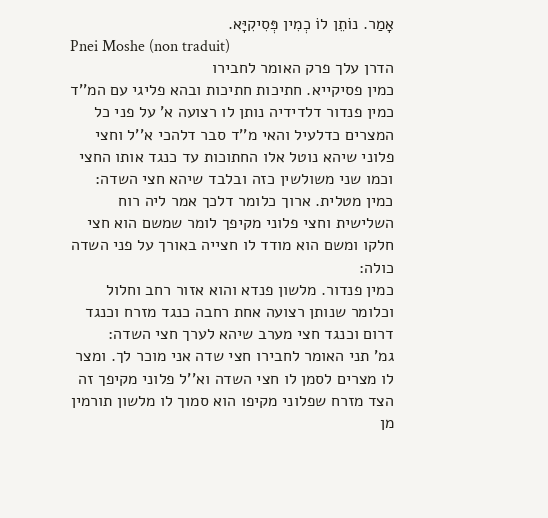אָמַר. נוֹתֵן לוֹ כְמִין פְּסִיקִיָּא.
Pnei Moshe (non traduit)
הדרן עלך פרק האומר לחבירו
כמין פסיקייא. חתיכות חתיכות ובהא פליגי עם המ''ד כמין פנדור דלדידיה נותן לו רצועה א' על פני כל המצרים כדלעיל והאי מ''ד סבר דלהכי א''ל וחצי פלוני שיהא נוטל אלו החתוכות עד כנגד אותו החצי וכמו שני משולשין כזה ובלבד שיהא חצי השדה:
כמין מטלית. ארוך כלומר דלכך אמר ליה רוח השלישית וחצי פלוני מקיפך לומר שמשם הוא חצי חלקו ומשם הוא מודד לו חצייה באורך על פני השדה כולה:
כמין פנדור. מלשון פנדא והוא אזור רחב וחלול וכלומר שנותן רצועה אחת רחבה כנגד מזרח וכנגד דרום וכנגד חצי מערב שיהא לערך חצי השדה:
גמ' תני האומר לחבירו חצי שדה אני מוכר לך. ומצר לו מצרים לסמן לו חצי השדה וא''ל פלוני מקיפך זה הצד מזרח שפלוני מקיפו הוא סמוך לו מלשון תורמין מן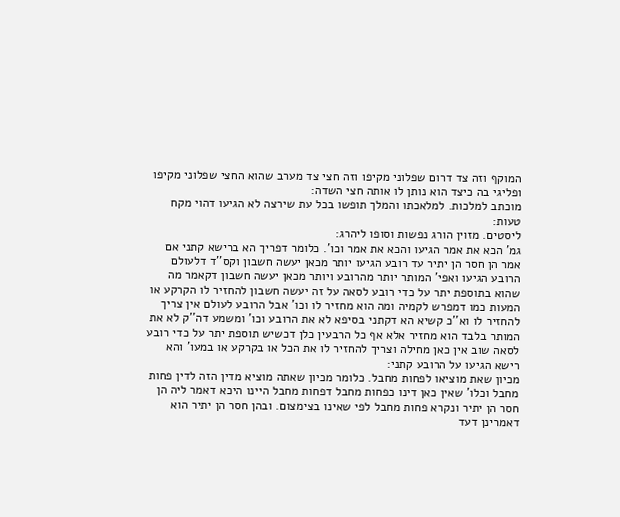המוקף וזה צד דרום שפלוני מקיפו וזה חצי צד מערב שהוא החצי שפלוני מקיפו ופליגי בה כיצד הוא נותן לו אותה חצי השדה:
מוכתב למלכות. למלאכתו והמלך תופשו בכל עת שירצה לא הגיעו דהוי מקח טעות:
ליסטים. מזוין הורג נפשות וסופו ליהרג:
גמ' הכא את אמר הגיעו והכא את אמר וכו'. כלומר דפריך הא ברישא קתני אם אמר הן חסר הן יתיר עד רובע הגיעו יותר מכאן יעשה חשבון וקס''ד דלעולם הרובע הגיעו ואפי' המותר יותר מהרובע ויותר מכאן יעשה חשבון דקאמר מה שהוא בתוספת יתר על כדי רובע לסאה על זה יעשה חשבון להחזיר לו הקרקע או המעות כמו דמפרש לקמיה ומה הוא מחזיר לו וכו' אבל הרובע לעולם אין צריך להחזיר לו וא''כ קשיא הא דקתני בסיפא לא את הרובע וכו' ומשמע דה''ק לא את המותר בלבד הוא מחזיר אלא אף כל הרבעין כלן דכשיש תוספת יתר על כדי רובע לסאה שוב אין כאן מחילה וצריך להחזיר לו את הכל או בקרקע או במעו' והא רישא הגיעו על הרובע קתני:
מכיון שאת מוציאו לפחות מחבל. כלומר מכיון שאתה מוציא מדין הזה לדין פחות מחבל וכלו' שאין כאן דינו כפחות מחבל דפחות מחבל היינו היכא דאמר ליה הן חסר הן יתיר ונקרא פחות מחבל לפי שאינו בצימצום. ובהן חסר הן יתיר הוא דאמרינן דעד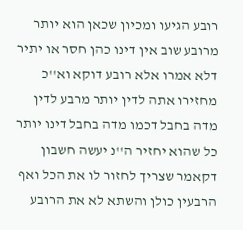רובע הגיעו ומכיון שכאן הוא יותר מרובע שוב אין דינו כהן חסר או יתיר דלא אמרו אלא רובע דוקא וא''כ מחזירו אתה לדין יותר מרבע לדין מדה בחבל דכמו מדה בחבל דינו יותר כל שהוא יחזיר ה''נ יעשה חשבון דקאמר שצריך לחזור לו את הכל ואף הרבעין כולן והשתא לא את הרובע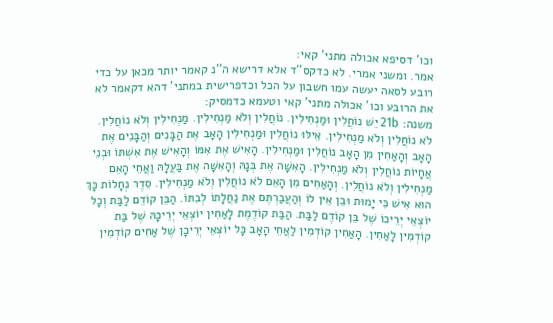וכו' דסיפא אכולה מתני' קאי:
אמר. ומשני אמרי. לא כדקס''ד אלא דרישא ה''נ קאמר יותר מכאן על כדי רובע לסאה יעשה עמו חשבון על הכל וכדפרישית במתני' דהא דקאמר לא את הרובע וכו' אכולה מתני' קאי וטעמא כדמסיק:
משנה: 21b יֵשׁ נוֹחֲלִין וּמַנְחִילִין. נוֹחֲלִין וְלֹא מַנְחִילִין. מַנְחִילִין וְלֹא נוֹחֲלִין. לֹא נוֹחֲלִין וְלֹא מַנְחִילִין. אֵילּוּ נוֹחֲלִין וּמַנְחִילִין הָאָב אֶת הַבָּנִים וְהַבָּנִים אֶת הָאָב וְהָאַחִין מִן הָאָב נוֹחֲלִין וּמַנְחִילִין. הָאִישׁ אֶת אִמּוֹ וְהָאִישׁ אֶת אִשְׁתּוֹ וּבְנֵי אֲחָיוֹת נוֹחֲלִין וְלֹא מַנְחִילִין. הָאִשָּׁה אֶת בְּנָהּ וְהָאִשָּׁה אֶת בַּעֲלָהּ וַאֲחֵי הָאֵם מַנְחִילִין וְלֹא נוֹחֲלִין. וְהָאַחִים מִן הָאֵם לֹא נוֹחֲלִין וְלֹא מַנְחִילִין. סֵדֶר נְחָלוֹת כָּךְ הוּא אִישׁ כִּי יָמוּת וּבֵן אֵין לוֹ וְהַעֲבַרְתֶּם אֶת נַחֲלָתוֹ לְבִתּוֹ. הַבֵּן קוֹדֵם לַבַּת וְכָל יוֹצְאֵי יְרֵיכוֹ שֶׁל בֵּן קוֹדֶם לַבַּת. הַבַּת קוֹדֶמֶת לָאַחִין יוֹצְאֵי יְרֵיכָהּ שֶׁל בַּת קוֹדְמִין לָאַחִין. הָאַחִין קוֹדְמִין לַאֲחֵי הָאָב כָּל יוֹצְאֵי יְרֵיכָן שֶׁל אַחִים קוֹדְמִין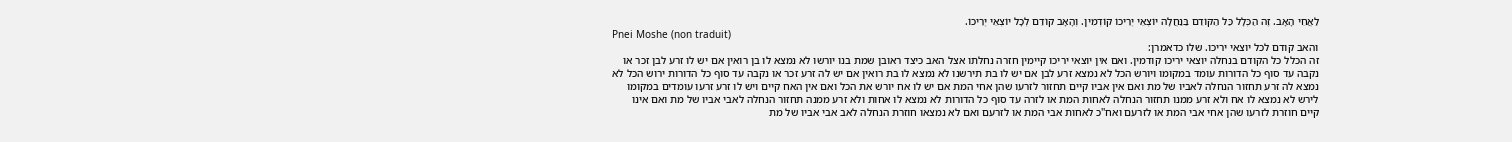לַאֲחֵי הָאָב. זֶה הַכְּלָל כַּל הַקּוֹדֵם בַּנַּחֲלָה יוֹצְאֵי יְרֵיכוֹ קוֹדְמִין. וְהָאָב קוֹדֵם לְכָל יוֹצְאֵי יְרֵיכוֹ.
Pnei Moshe (non traduit)
והאב קודם לכל יוצאי יריכו. שלו כדאמרן:
זה הכלל כל הקודם בנחלה יוצאי יריכו קודמין. ואם אין יוצאי יריכו קיימין חזרה נחלתו אצל האב כיצד ראובן שמת בנו יורשו לא נמצא לו בן רואין אם יש לו זרע לבן זכר או נקבה עד סוף כל הדורות עומד במקומו ויורש הכל לא נמצא זרע לבן אם יש לו בת תירשנו לא נמצא לו בת רואין אם יש לה זרע זכר או נקבה עד סוף כל הדורות ירוש הכל לא נמצא לה זרע תחזור הנחלה לאביו של מת ואם אין אביו קיים תחזור לזרעו שהן אחי המת אם יש לו אח יורש את הכל ואם אין האח קיים ויש לו זרע זרעו עומדים במקומו לירש לא נמצא לו אח ולא זרע ממנו תחזור הנחלה לאחות המת או לזרה עד סוף כל הדורות לא נמצא לו אחות ולא זרע ממנה תחזור הנחלה לאבי אביו של מת ואם אינו קיים חוזרת לזרעו שהן אחי אבי המת או לזרעם ואח''כ לאחות אבי המת או לזרעם ואם לא נמצאו חוזרת הנחלה לאב אבי אביו של מת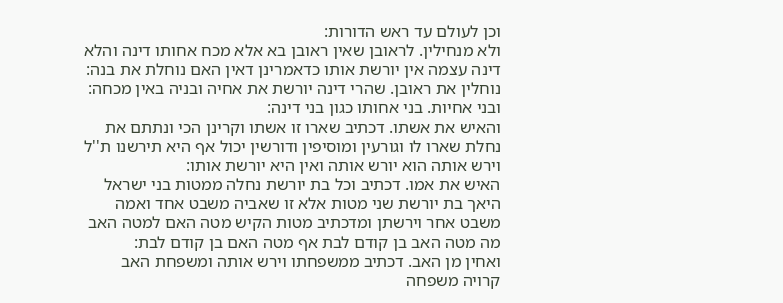וכן לעולם עד ראש הדורות:
ולא מנחילין. לראובן שאין ראובן בא אלא מכח אחותו דינה והלא דינה עצמה אין יורשת אותו כדאמרינן דאין האם נוחלת את בנה:
נוחלין את ראובן. שהרי דינה יורשת את אחיה ובניה באין מכחה:
ובני אחיות. בני אחותו כגון בני דינה:
והאיש את אשתו. דכתיב שארו זו אשתו וקרינן הכי ונתתם את נחלת שארו לו וגורעין ומוסיפין ודורשין יכול אף היא תירשנו ת''ל וירש אותה הוא יורש אותה ואין היא יורשת אותו:
האיש את אמו. דכתיב וכל בת יורשת נחלה ממטות בני ישראל היאך בת יורשת שני מטות אלא זו שאביה משבט אחד ואמה משבט אחר וירשתן ומדכתיב מטות הקיש מטה האם למטה האב מה מטה האב בן קודם לבת אף מטה האם בן קודם לבת:
ואחין מן האב. דכתיב ממשפחתו וירש אותה ומשפחת האב קרויה משפחה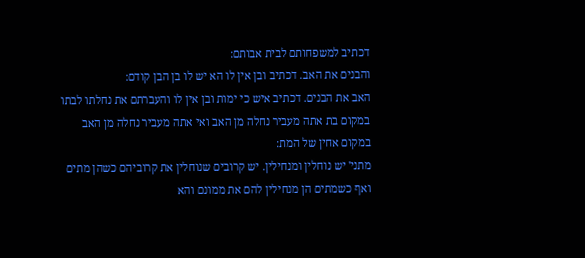דכתיב למשפחותם לבית אבותם:
והבנים את האב. דכתיב ובן אין לו הא יש לו בן הבן קודם:
האב את הבנים. דכתיב איש כי ימות ובן אין לו והעברתם את נחלתו לבתו במקום בת אתה מעביר נחלה מן האב ואי אתה מעביר נחלה מן האב במקום אחין של המת:
מתני' יש נוחלין ומנחילין. יש קרובים שנוחלין את קרוביהם כשהן מתים ואף כשמתים הן מנחילין להם את ממונם והא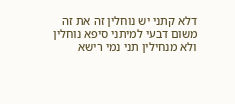דלא קתני יש נוחלין זה את זה משום דבעי למיתני סיפא נוחלין ולא מנחילין תני נמי רישא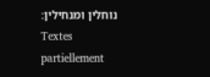נוחלין ומנחילין:
Textes partiellement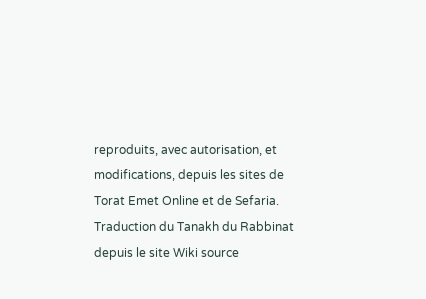reproduits, avec autorisation, et modifications, depuis les sites de Torat Emet Online et de Sefaria.
Traduction du Tanakh du Rabbinat depuis le site Wiki source